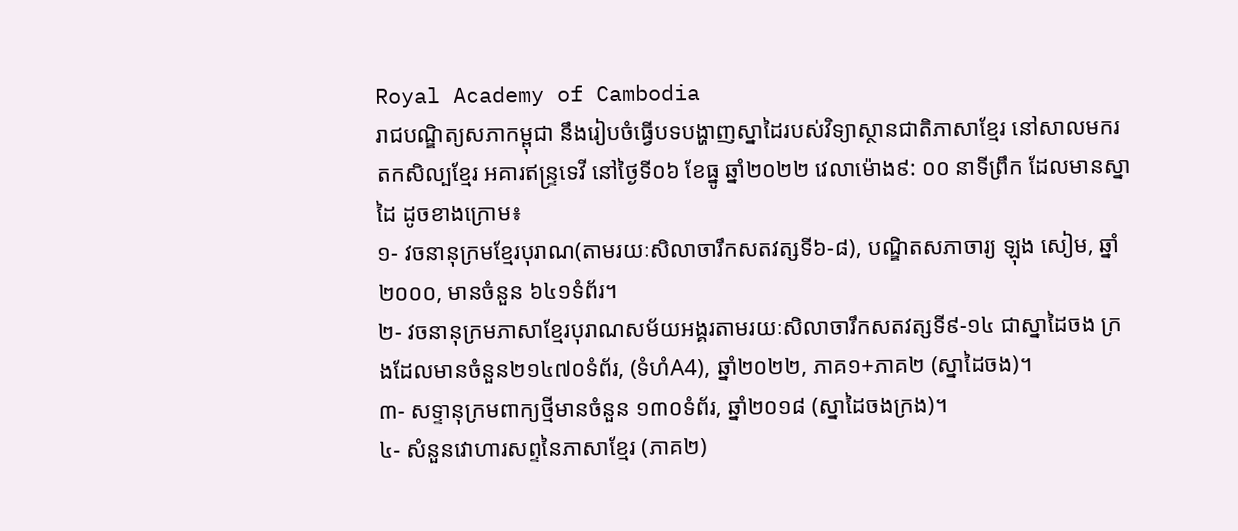Royal Academy of Cambodia
រាជបណ្ឌិត្យសភាកម្ពុជា នឹងរៀបចំធ្វើបទបង្ហាញស្នាដៃរបស់វិទ្យាស្ថានជាតិភាសាខ្មែរ នៅសាលមករតកសិល្បខ្មែរ អគារឥន្ទ្រទេវី នៅថ្ងៃទី០៦ ខែធ្នូ ឆ្នាំ២០២២ វេលាម៉ោង៩: ០០ នាទីព្រឹក ដែលមានស្នាដៃ ដូចខាងក្រោម៖
១- វចនានុក្រមខ្មែរបុរាណ(តាមរយៈសិលាចារឹកសតវត្សទី៦-៨), បណ្ឌិតសភាចារ្យ ឡុង សៀម, ឆ្នាំ២០០០, មានចំនួន ៦៤១ទំព័រ។
២- វចនានុក្រមភាសាខ្មែរបុរាណសម័យអង្គរតាមរយៈសិលាចារឹកសតវត្សទី៩-១៤ ជាស្នាដៃចង ក្រងដែលមានចំនួន២១៤៧០ទំព័រ, (ទំហំA4), ឆ្នាំ២០២២, ភាគ១+ភាគ២ (ស្នាដៃចង)។
៣- សទ្ទានុក្រមពាក្យថ្មីមានចំនួន ១៣០ទំព័រ, ឆ្នាំ២០១៨ (ស្នាដៃចងក្រង)។
៤- សំនួនវោហារសព្ទនៃភាសាខ្មែរ (ភាគ២)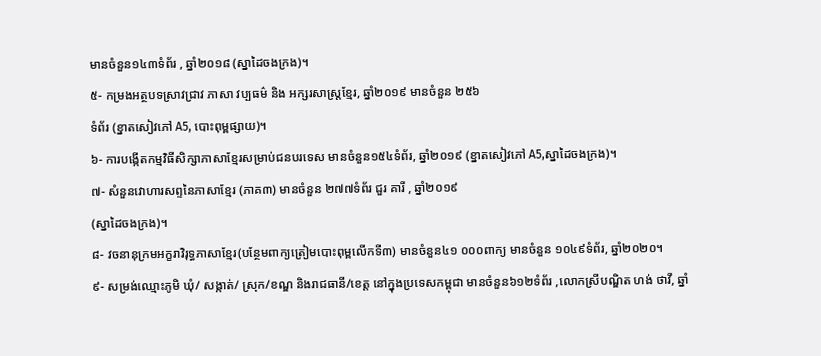មានចំនួន១៤៣ទំព័រ , ឆ្នាំ២០១៨ (ស្នាដៃចងក្រង)។
៥- កម្រងអត្ថបទស្រាវជ្រាវ ភាសា វប្បធម៌ និង អក្សរសាស្ត្រខ្មែរ, ឆ្នាំ២០១៩ មានចំនួន ២៥៦
ទំព័រ (ខ្នាតសៀវភៅ A5, បោះពុម្ពផ្សាយ)។
៦- ការបង្កើតកម្មវិធីសិក្សាភាសាខ្មែរសម្រាប់ជនបរទេស មានចំនួន១៥៤ទំព័រ, ឆ្នាំ២០១៩ (ខ្នាតសៀវភៅ A5,ស្នាដៃចងក្រង)។
៧- សំនួនវោហារសព្ទនៃភាសាខ្មែរ (ភាគ៣) មានចំនួន ២៧៧ទំព័រ ជួរ គារី , ឆ្នាំ២០១៩
(ស្នាដៃចងក្រង)។
៨- វចនានុក្រមអក្ខរាវិរុទ្ធភាសាខ្មែរ(បន្ថែមពាក្យត្រៀមបោះពុម្ពលើកទី៣) មានចំនួន៤១ ០០០ពាក្យ មានចំនួន ១០៤៩ទំព័រ, ឆ្នាំ២០២០។
៩- សម្រង់ឈ្មោះភូមិ ឃុំ/ សង្កាត់/ ស្រុក/ខណ្ឌ និងរាជធានី/ខេត្ត នៅក្នុងប្រទេសកម្ពុជា មានចំនួន៦១២ទំព័រ ,លោកស្រីបណ្ឌិត ហង់ ថាវី, ឆ្នាំ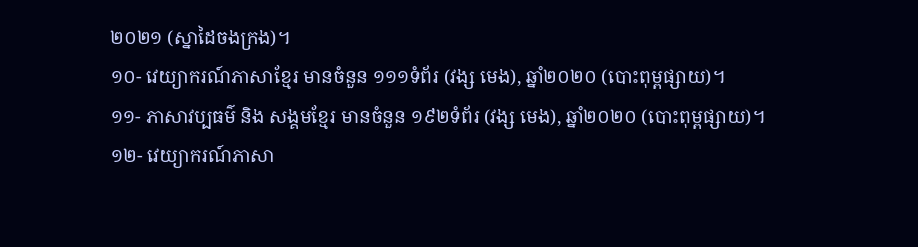២០២១ (ស្នាដៃចងក្រង)។
១០- វេយ្យាករណ៍ភាសាខ្មែរ មានចំនួន ១១១ទំព័រ (វង្ស មេង), ឆ្នាំ២០២០ (បោះពុម្ពផ្សាយ)។
១១- ភាសាវប្បធម៌ និង សង្គមខ្មែរ មានចំនួន ១៩២ទំព័រ (វង្ស មេង), ឆ្នាំ២០២០ (បោះពុម្ពផ្សាយ)។
១២- វេយ្យាករណ៍ភាសា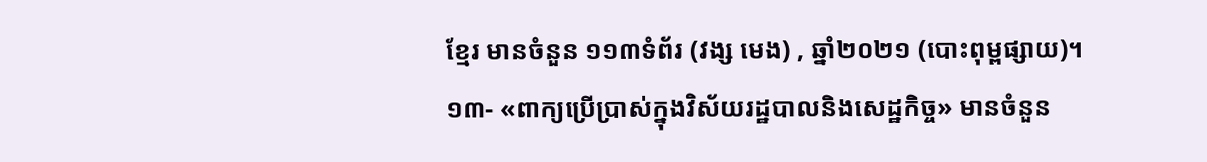ខ្មែរ មានចំនួន ១១៣ទំព័រ (វង្ស មេង) , ឆ្នាំ២០២១ (បោះពុម្ពផ្សាយ)។
១៣- «ពាក្យប្រើប្រាស់ក្នុងវិស័យរដ្ឋបាលនិងសេដ្ឋកិច្ច» មានចំនួន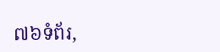៧៦ទំព័រ,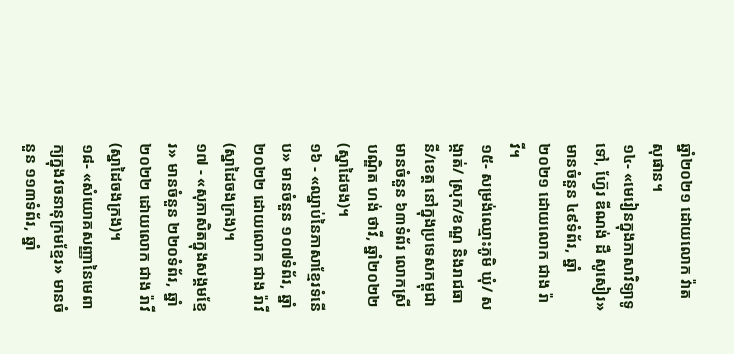ឆ្នាំ២០២១ ដោយលោក វ៉ាត សុផាន។
១៤- «មេរៀនក្នុងភាសាវិទ្យាទូទៅ, ហ៊្វែរ ឌីណង់ ដឺ សូសៀរ» មានចំនួន ៤៩ទំព័រ, ឆ្នាំ២០២១ ដោយលោក ជាង រ៉ាវី។
១៥- សម្រង់ឈ្មោះភូមិ ឃុំ/ សង្កាត់/ ស្រុក/ខណ្ឌ និងរាជធានី/ខេត្ត នៅក្នុងប្រទេសកម្ពុជា
មានចំនួន ៦៣ទំព័រ លោកស្រីបណ្ឌិត ហង់ ថាវី, ឆ្នាំ២០២២ (ស្នាដៃចង)។
១៦ - «ឈ្នាប់នៃភាសាខ្មែរទំនើប» មានចំនួន ១០៧ទំព័រ, ឆ្នាំ២០២២ ដោយលោក ជាង រ៉ាវី (ស្នាដៃចងក្រង)។
១៧ - «សុភាសិតក្នុងសង្គមខ្មែរ» មានចំនួន ២២០ទំព័រ, ឆ្នាំ២០២២ ដោយលោក ជាង រ៉ាវី (ស្នាដៃចងក្រង)។
១៨- «សំយោគសញ្ញានៃមេពាក្យក្នុងវចនានុក្រមខ្មែរ» មានចំនួន ១១៣ទំព័រ, ឆ្នាំ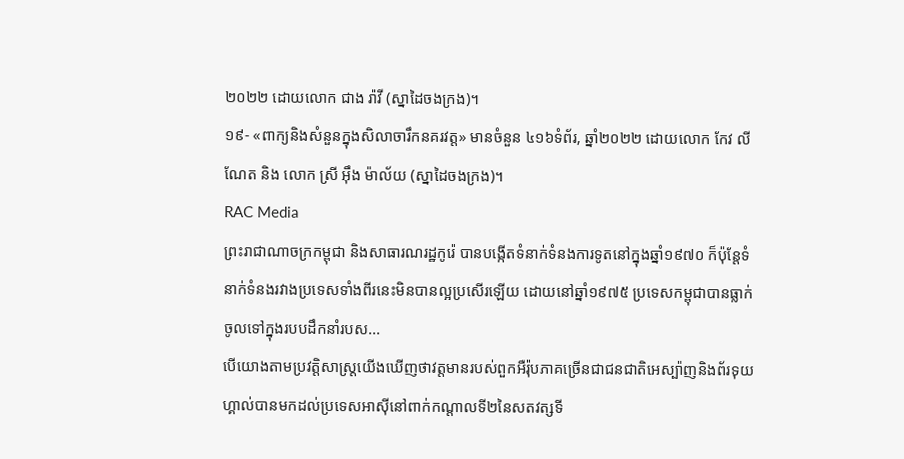២០២២ ដោយលោក ជាង រ៉ាវី (ស្នាដៃចងក្រង)។
១៩- «ពាក្យនិងសំនួនក្នុងសិលាចារឹកនគរវត្ត» មានចំនួន ៤១៦ទំព័រ, ឆ្នាំ២០២២ ដោយលោក កែវ លីណែត និង លោក ស្រី អ៊ឹង ម៉ាល័យ (ស្នាដៃចងក្រង)។
RAC Media
ព្រះរាជាណាចក្រកម្ពុជា និងសាធារណរដ្ឋកូរ៉េ បានបង្កើតទំនាក់ទំនងការទូតនៅក្នុងឆ្នាំ១៩៧០ ក៏ប៉ុន្តែទំនាក់ទំនងរវាងប្រទេសទាំងពីរនេះមិនបានល្អប្រសើរឡើយ ដោយនៅឆ្នាំ១៩៧៥ ប្រទេសកម្ពុជាបានធ្លាក់ចូលទៅក្នុងរបបដឹកនាំរបស...
បើយោងតាមប្រវត្តិសាស្រ្តយើងឃើញថាវត្តមានរបស់ពួកអឺរ៉ុបភាគច្រើនជាជនជាតិអេស្ប៉ាញនិងព័រទុយហ្គាល់បានមកដល់ប្រទេសអាស៊ីនៅពាក់កណ្តាលទី២នៃសតវត្សទី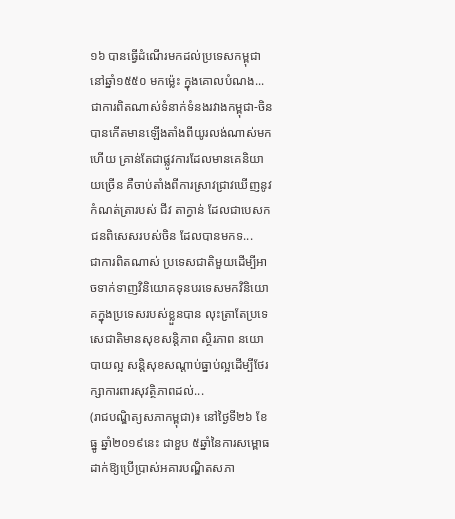១៦ បានធ្វើដំណើរមកដល់ប្រទេសកម្ពុជានៅឆ្នាំ១៥៥០ មកម្ល៉េះ ក្នុងគោលបំណង...
ជាការពិតណាស់ទំនាក់ទំនងរវាងកម្ពុជា-ចិន បានកើតមានឡើងតាំងពីយូរលង់ណាស់មកហើយ គ្រាន់តែជាផ្លូវការដែលមានគេនិយាយច្រើន គឺចាប់តាំងពីការស្រាវជ្រាវឃើញនូវកំណត់ត្រារបស់ ជីវ តាក្វាន់ ដែលជាបេសកជនពិសេសរបស់ចិន ដែលបានមកទ...
ជាការពិតណាស់ ប្រទេសជាតិមួយដើម្បីអាចទាក់ទាញវិនិយោគទុនបរទេសមកវិនិយោគក្នុងប្រទេសរបស់ខ្លួនបាន លុះត្រាតែប្រទេសេជាតិមានសុខសន្តិភាព ស្ថិរភាព នយោបាយល្អ សន្តិសុខសណ្តាប់ធ្នាប់ល្អដើម្បីថែរក្សាការពារសុវត្ថិភាពដល់...
(រាជបណ្ឌិត្យសភាកម្ពុជា)៖ នៅថ្ងៃទី២៦ ខែធ្នូ ឆ្នាំ២០១៩នេះ ជាខួប ៥ឆ្នាំនៃការសម្ពោធដាក់ឱ្យប្រើប្រាស់អគារបណ្ឌិតសភា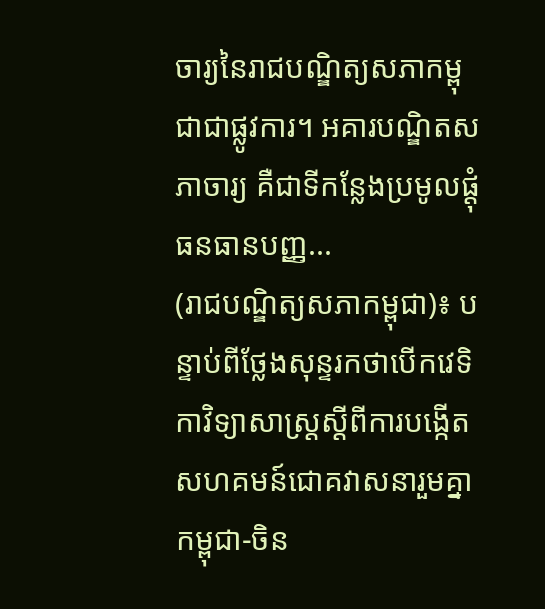ចារ្យនៃរាជបណ្ឌិត្យសភាកម្ពុជាជាផ្លូវការ។ អគារបណ្ឌិតសភាចារ្យ គឺជាទីកន្លែងប្រមូលផ្តុំធនធានបញ្ញ...
(រាជបណ្ឌិត្យសភាកម្ពុជា)៖ បន្ទាប់ពីថ្លែងសុន្ទរកថាបើកវេទិកាវិទ្យាសាស្ត្រស្តីពីការបង្កើតសហគមន៍ជោគវាសនារួមគ្នា កម្ពុជា-ចិន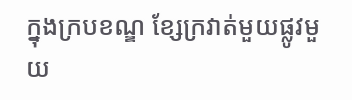ក្នុងក្របខណ្ឌ ខ្សែក្រវាត់មួយផ្លូវមួយ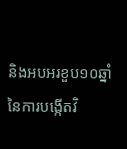និងអបអរខួប១០ឆ្នាំនៃការបង្កើតវិ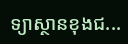ទ្យាស្ថានខុងជ...